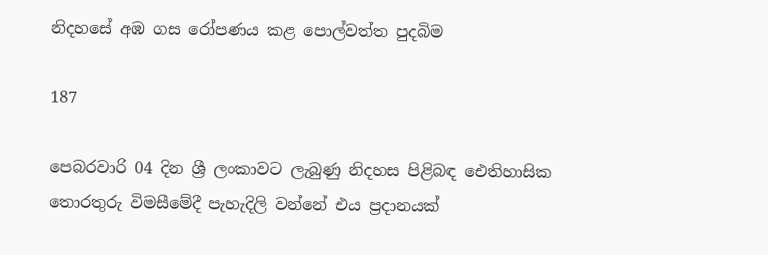නිදහසේ අඹ ගස රෝපණය කළ පොල්වත්ත පුදබිම

187

පෙබරවාරි 04 දින ශ්‍රී ලංකාවට ලැබුණු නිදහස පිළිබඳ ඓතිහාසික තොරතුරු විමසීමේදී පැහැදිලි වන්නේ එය ප්‍රදානයක්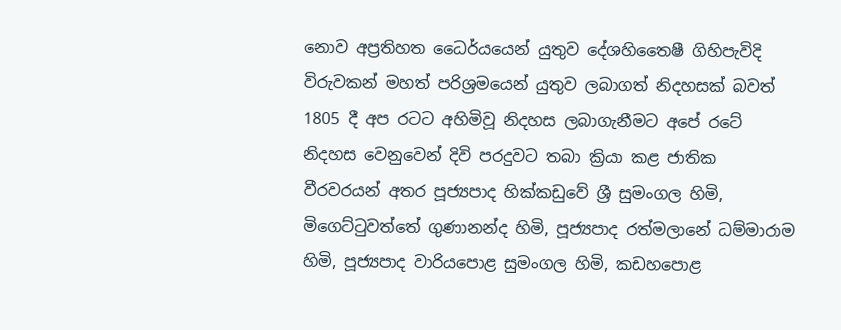නොව අප්‍රතිහත ධෛර්යයෙන් යුතුව දේශහිතෛෂී ගිහිපැවිදි විරුවකන් මහත් පරිශ්‍රමයෙන් යුතුව ලබාගත් නිදහසක් බවත් 1805 දී අප රටට අහිමිවූ නිදහස ලබාගැනීමට අපේ රටේ නිදහස වෙනුවෙන් දිවි පරදුවට තබා ක්‍රියා කළ ජාතික වීරවරයන් අතර පූජ්‍යපාද හික්කඩුවේ ශ්‍රී සුමංගල හිමි, මිගෙට්ටුවත්තේ ගුණානන්ද හිමි, පූජ්‍යපාද රත්මලානේ ධම්මාරාම හිමි, පූජ්‍යපාද වාරියපොළ සුමංගල හිමි, කඩහපොළ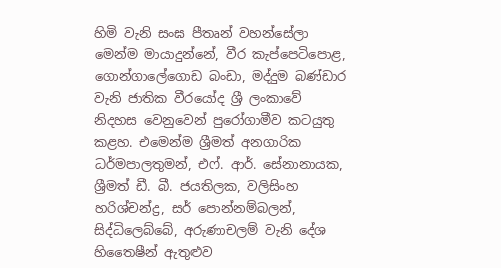හිමි වැනි සංඝ පීතෘන් වහන්සේලා මෙන්ම මායාදුන්නේ, වීර කැප්පෙටිපොළ, ගොන්ගාලේගොඩ බංඩා, මද්දුම බණ්ඩාර වැනි ජාතික වීරයෝද ශ්‍රී ලංකාවේ නිදහස වෙනුවෙන් පුරෝගාමීව කටයුතු කළහ. එමෙන්ම ශ්‍රීමත් අනගාරික ධර්මපාලතුමන්, එෆ්. ආර්. සේනානායක, ශ්‍රීමත් ඩී. බී. ජයතිලක, වලිසිංහ හරිශ්චන්ද්‍ර, සර් පොන්නම්බලන්, සිද්ධිලෙබ්බේ, අරුණාචලම් වැනි දේශ හිතෛෂීන් ඇතුළුව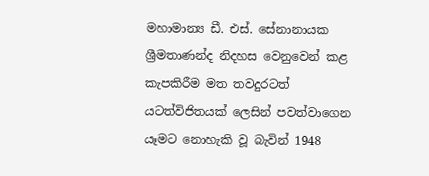මහාමාන්‍ය ඩී. එස්. සේනානායක ශ්‍රීමතාණන්ද නිදහස වෙනුවෙන් කළ කැපකිරීම මත තවදුරටත් යටත්විජිතයක් ලෙසින් පවත්වාගෙන යෑමට නොහැකි වූ බැවින් 1948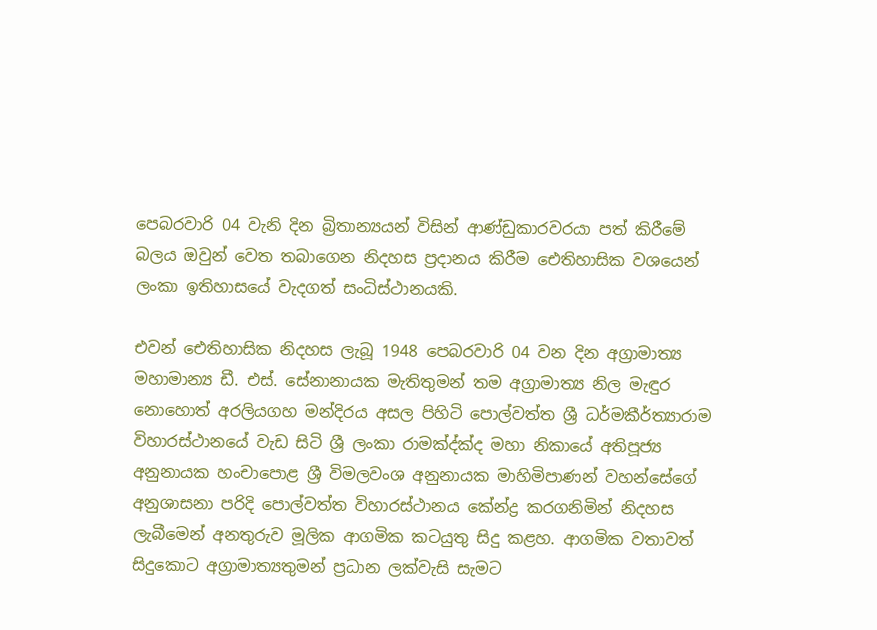පෙබරවාරි 04 වැනි දින බ්‍රිතාන්‍යයන් විසින් ආණ්ඩුකාරවරයා පත් කිරීමේ බලය ඔවුන් වෙත තබාගෙන නිදහස ප්‍රදානය කිරීම ඓතිහාසික වශයෙන් ලංකා ඉතිහාසයේ වැදගත් සංධිස්ථානයකි.

එවන් ඓතිහාසික නිදහස ලැබූ 1948 පෙබරවාරි 04 වන දින අග්‍රාමාත්‍ය මහාමාන්‍ය ඩී. එස්. සේනානායක මැතිතුමන් තම අග්‍රාමාත්‍ය නිල මැඳුර නොහොත් අරලියගහ මන්දිරය අසල පිහිටි පොල්වත්ත ශ්‍රී ධර්මකීර්ත්‍යාරාම විහාරස්ථානයේ වැඩ සිටි ශ්‍රී ලංකා රාමක්‍ද්ක්‍ද මහා නිකායේ අතිපූජ්‍ය අනුනායක හංචාපොළ ශ්‍රී විමලවංශ අනුනායක මාහිමිපාණන් වහන්සේගේ අනුශාසනා පරිදි පොල්වත්ත විහාරස්ථානය කේන්ද්‍ර කරගනිමින් නිදහස ලැබීමෙන් අනතුරුව මූලික ආගමික කටයුතු සිදු කළහ. ආගමික වතාවත් සිදුකොට අග්‍රාමාත්‍යතුමන් ප්‍රධාන ලක්වැසි සැමට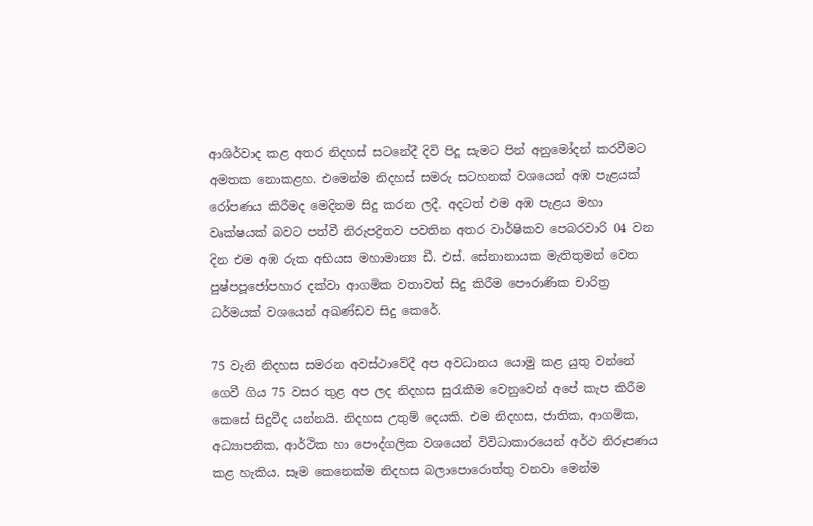ආශිර්වාද කළ අතර නිදහස් සටනේදී දිවි පිදූ සැමට පින් අනුමෝදන් කරවීමට අමතක නොකළහ. එමෙන්ම නිදහස් සමරු සටහනක් වශයෙන් අඹ පැළයක් රෝපණය කිරීමද මෙදිනම සිදු කරන ලදී. අදටත් එම අඹ පැළය මහා වෘක්ෂයක් බවට පත්වී නිරුපද්‍රිතව පවතින අතර වාර්ෂිකව පෙබරවාරි 04 වන දින එම අඹ රුක අභියස මහාමාන්‍ය ඩී. එස්. සේනානායක මැතිතුමන් වෙත පුෂ්පපූජෝපහාර දක්වා ආගමික වතාවත් සිදු කිරීම පෞරාණික චාරිත්‍ර ධර්මයක් වශයෙන් අඛණ්ඩව සිදු කෙරේ.

75 වැනි නිදහස සමරන අවස්ථාවේදී අප අවධානය යොමු කළ යුතු වන්නේ ගෙවී ගිය 75 වසර තුළ අප ලද නිදහස සුරැකීම වෙනුවෙන් අපේ කැප කිරීම කෙසේ සිදුවීද යන්නයි. නිදහස උතුම් දෙයකි. එම නිදහස, ජාතික, ආගමික, අධ්‍යාපනික, ආර්ථික හා පෞද්ගලික වශයෙන් විවිධාකාරයෙන් අර්ථ නිරූපණය කළ හැකිය. සෑම කෙනෙක්ම නිදහස බලාපොරොත්තු වනවා මෙන්ම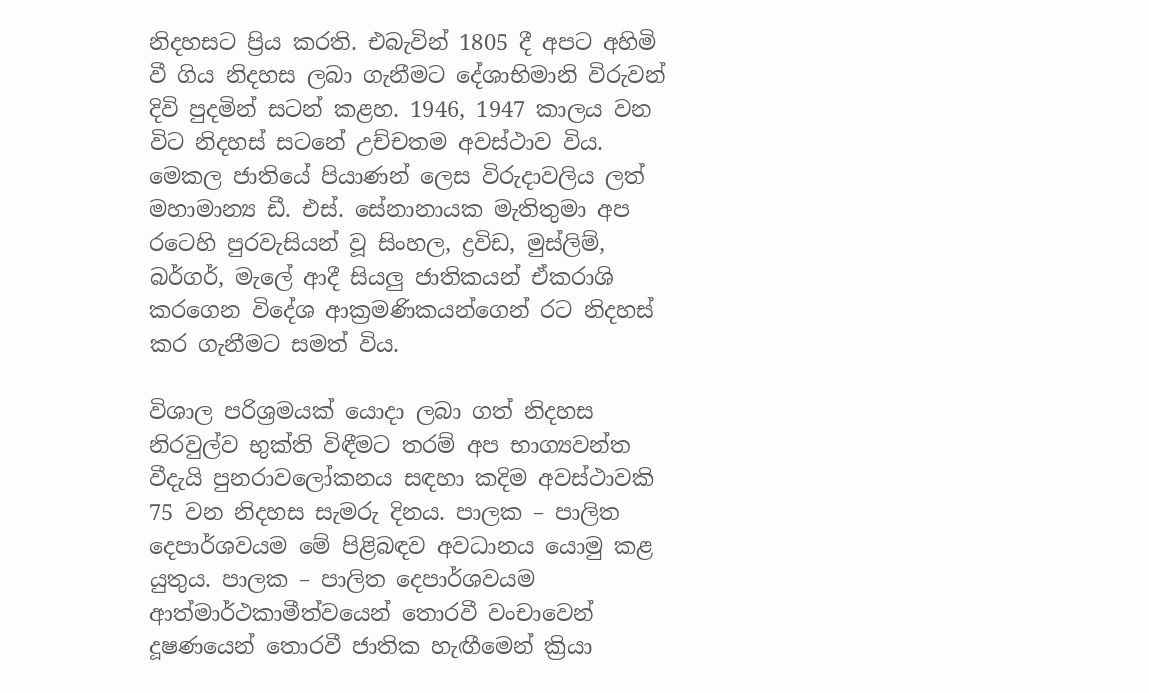නිදහසට ප්‍රිය කරති. එබැවින් 1805 දී අපට අහිමි වී ගිය නිදහස ලබා ගැනීමට දේශාභිමානි විරුවන් දිවි පුදමින් සටන් කළහ. 1946, 1947 කාලය වන විට නිදහස් සටනේ උච්චතම අවස්ථාව විය. මෙකල ජාතියේ පියාණන් ලෙස විරුදාවලිය ලත් මහාමාන්‍ය ඩී. එස්. සේනානායක මැතිතුමා අප රටෙහි පුරවැසියන් වූ සිංහල, ද්‍රවිඩ, මුස්ලිම්, බර්ගර්, මැලේ ආදී සියලු ජාතිකයන් ඒකරාශි කරගෙන විදේශ ආක්‍රමණිකයන්ගෙන් රට නිදහස් කර ගැනීමට සමත් විය.

විශාල පරිශ්‍රමයක් යොදා ලබා ගත් නිදහස නිරවුල්ව භුක්ති විඳීමට තරම් අප භාග්‍යවන්ත වීදැයි පුනරාවලෝකනය සඳහා කදිම අවස්ථාවකි 75 වන නිදහස සැමරු දිනය. පාලක – පාලිත දෙපාර්ශවයම මේ පිළිබඳව අවධානය යොමු කළ යුතුය. පාලක – පාලිත දෙපාර්ශවයම ආත්මාර්ථකාමීත්වයෙන් තොරවී වංචාවෙන් දූෂණයෙන් තොරවී ජාතික හැඟීමෙන් ක්‍රියා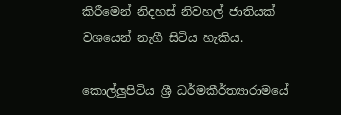කිරීමෙන් නිදහස් නිවහල් ජාතියක් වශයෙන් නැගී සිටිය හැකිය.

කොල්ලුපිටිය ශ්‍රී ධර්මකීර්ත්‍යාරාමයේ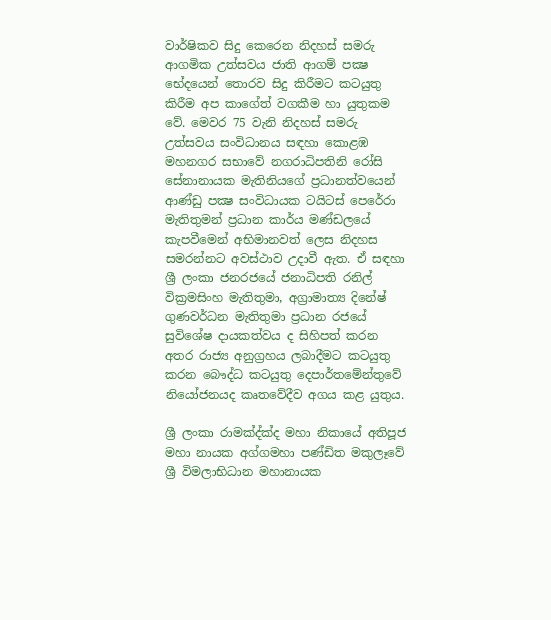වාර්ෂිකව සිදු කෙරෙන නිදහස් සමරු ආගමික උත්සවය ජාති ආගම් පක්‍ෂ භේදයෙන් තොරව සිදු කිරීමට කටයුතු කිරීම අප කාගේත් වගකීම හා යුතුකම වේ. මෙවර 75 වැනි නිදහස් සමරු උත්සවය සංවිධානය සඳහා කොළඹ මහනගර සභාවේ නගරාධිපතිනි රෝසි සේනානායක මැතිනියගේ ප්‍රධානත්වයෙන් ආණ්ඩු පක්‍ෂ සංවිධායක ටයිටස් පෙරේරා මැතිතුමන් ප්‍රධාන කාර්ය මණ්ඩලයේ කැපවීමෙන් අභිමානවත් ලෙස නිදහස සමරන්නට අවස්ථාව උදාවී ඇත. ඒ සඳහා ශ්‍රී ලංකා ජනරජයේ ජනාධිපති රනිල් වික්‍රමසිංහ මැතිතුමා, අග්‍රාමාත්‍ය දිනේෂ් ගුණවර්ධන මැතිතුමා ප්‍රධාන රජයේ සුවිශේෂ දායකත්වය ද සිහිපත් කරන අතර රාජ්‍ය අනුග්‍රහය ලබාදීමට කටයුතු කරන බෞද්ධ කටයුතු දෙපාර්තමේන්තුවේ නියෝජනයද කෘතවේදීව අගය කළ යුතුය.

ශ්‍රී ලංකා රාමක්‍ද්ක්‍ද මහා නිකායේ අතිපූජ මහා නායක අග්ගමහා පණ්ඩිත මකුලෑවේ ශ්‍රී විමලාභිධාන මහානායක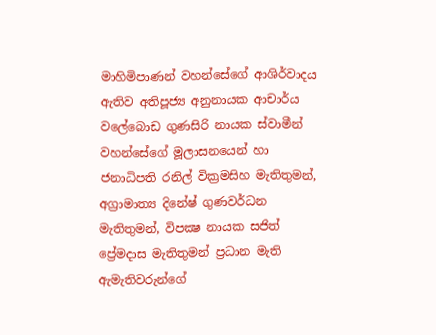මාහිමිපාණන් වහන්සේගේ ආශිර්වාදය ඇතිව අතිපූජ්‍ය අනුනායක ආචාර්ය වලේබොඩ ගුණසිරි නායක ස්වාමීන් වහන්සේගේ මූලාසනයෙන් හා ජනාධිපති රනිල් වික්‍රමසිහ මැතිතුමන්, අග්‍රාමාත්‍ය දිනේෂ් ගුණවර්ධන මැතිතුමන්, විපක්‍ෂ නායක සජිත් ප්‍රේමදාස මැතිතුමන් ප්‍රධාන මැති ඇමැතිවරුන්ගේ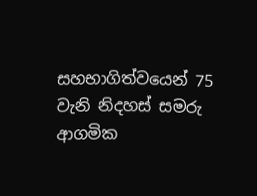සහභාගිත්වයෙන් 75 වැනි නිදහස් සමරු ආගමික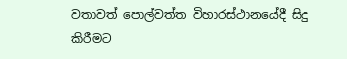වතාවත් පොල්වත්ත විහාරස්ථානයේදී සිදු කිරීමට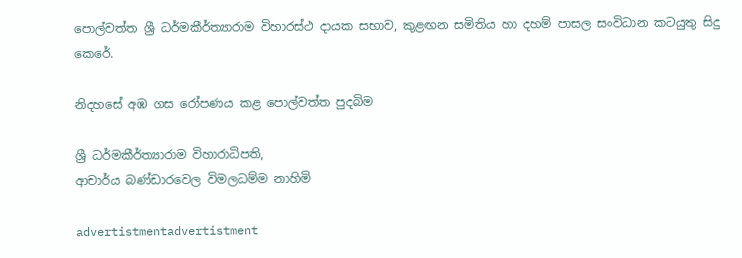පොල්වත්ත ශ්‍රී ධර්මකීර්ත්‍යාරාම විහාරස්ථ දායක සභාව, කුළඟන සමිතිය හා දහම් පාසල සංවිධාන කටයුතු සිදු කෙරේ.

නිදහසේ අඹ ගස රෝපණය කළ පොල්වත්ත පුදබිම

ශ්‍රී ධර්මකීර්ත්‍යාරාම විහාරාධිපති,
ආචාර්ය බණ්ඩාරවෙල විමලධම්ම නාහිමි

advertistmentadvertistment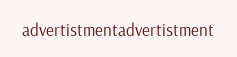advertistmentadvertistment